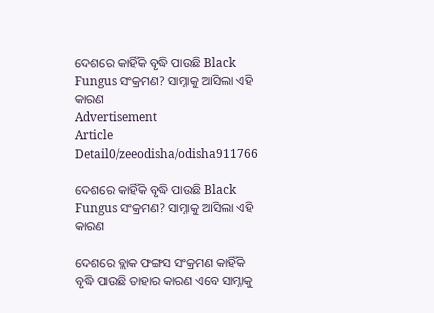ଦେଶରେ କାହିଁକି ବୃଦ୍ଧି ପାଉଛି Black Fungus ସଂକ୍ରମଣ? ସାମ୍ନାକୁ ଆସିଲା ଏହି କାରଣ
Advertisement
Article Detail0/zeeodisha/odisha911766

ଦେଶରେ କାହିଁକି ବୃଦ୍ଧି ପାଉଛି Black Fungus ସଂକ୍ରମଣ? ସାମ୍ନାକୁ ଆସିଲା ଏହି କାରଣ

ଦେଶରେ ବ୍ଲାକ ଫଙ୍ଗସ ସଂକ୍ରମଣ କାହିଁକି ବୃଦ୍ଧି ପାଉଛି ତାହାର କାରଣ ଏବେ ସାମ୍ନାକୁ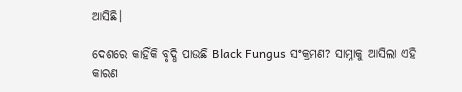ଆସିଛି।

ଦେଶରେ କାହିଁକି ବୃଦ୍ଧି ପାଉଛି Black Fungus ସଂକ୍ରମଣ? ସାମ୍ନାକୁ ଆସିଲା ଏହି କାରଣ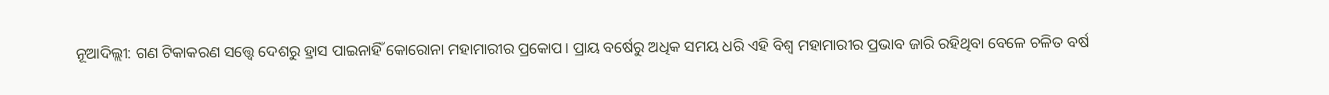ନୂଆଦିଲ୍ଲୀ: ଗଣ ଟିକାକରଣ ସତ୍ତ୍ୱେ ଦେଶରୁ ହ୍ରାସ ପାଇନାହିଁ କୋରୋନା ମହାମାରୀର ପ୍ରକୋପ। ପ୍ରାୟ ବର୍ଷେରୁ ଅଧିକ ସମୟ ଧରି ଏହି ବିଶ୍ୱ ମହାମାରୀର ପ୍ରଭାବ ଜାରି ରହିଥିବା ବେଳେ ଚଳିତ ବର୍ଷ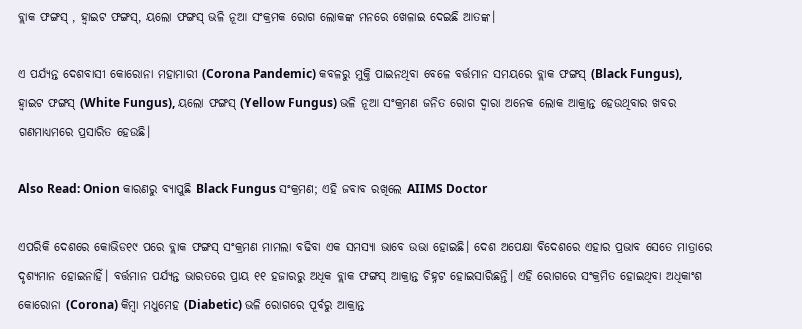ବ୍ଲାକ ଫଙ୍ଗସ୍ , ହ୍ୱାଇଟ ଫଙ୍ଗସ୍, ୟଲୋ ଫଙ୍ଗସ୍ ଭଳି ନୂଆ ସଂକ୍ରମକ ରୋଗ ଲୋକଙ୍କ ମନରେ ଖେଳାଇ ଦେଇଛି ଆତଙ୍କ।

ଏ ପର୍ଯ୍ୟନ୍ତ ଦେଶବାସୀ କୋରୋନା ମହାମାରୀ (Corona Pandemic) କବଳରୁ ମୁକ୍ତି ପାଇନଥିବା ବେଳେ ବର୍ତ୍ତମାନ ସମୟରେ ବ୍ଲାକ ଫଙ୍ଗସ୍ (Black Fungus), ହ୍ୱାଇଟ ଫଙ୍ଗସ୍ (White Fungus), ୟଲୋ ଫଙ୍ଗସ୍ (Yellow Fungus) ଭଳି ନୂଆ ସଂକ୍ରମଣ ଜନିତ ରୋଗ ଦ୍ୱାରା ଅନେକ ଲୋକ ଆକ୍ରାନ୍ତ ହେଉଥିବାର ଖବର ଗଣମାଧ୍ୟମରେ ପ୍ରସାରିତ ହେଉଛି।

Also Read: Onion କାରଣରୁ ବ୍ୟାପୁଛି Black Fungus ସଂକ୍ରମଣ; ଏହି ଜବାବ ରଖିଲେ AIIMS Doctor

ଏପରିକି ଦେଶରେ କୋଭିଡ୧୯ ପରେ ବ୍ଲାକ ଫଙ୍ଗସ୍ ସଂକ୍ରମଣ ମାମଲା ବଢିବା ଏକ ସମସ୍ୟା ଭାବେ ଉଭା ହୋଇଛି। ଦେଶ ଅପେକ୍ଷା ବିଦେଶରେ ଏହାର ପ୍ରଭାବ ସେତେ ମାତ୍ରାରେ ଦୃଶ୍ୟମାନ ହୋଇନାହିଁ। ବର୍ତ୍ତମାନ ପର୍ଯ୍ୟନ୍ତ ଭାରତରେ ପ୍ରାୟ ୧୧ ହଜାରରୁ ଅଧିକ ବ୍ଲାକ ଫଙ୍ଗସ୍ ଆକ୍ରାନ୍ତ ଚିହ୍ନଟ ହୋଇସାରିଛନ୍ତି। ଏହି ରୋଗରେ ସଂକ୍ରମିତ ହୋଇଥିବା ଅଧିକାଂଶ କୋରୋନା (Corona) କିମ୍ବା ମଧୁମେହ (Diabetic) ଭଳି ରୋଗରେ ପୂର୍ବରୁ ଆକ୍ରାନ୍ତ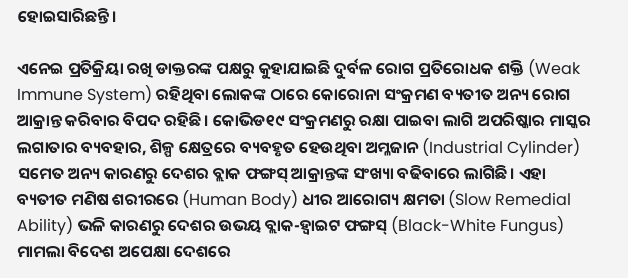ହୋଇସାରିଛନ୍ତି।

ଏନେଇ ପ୍ରତିକ୍ରିୟା ରଖି ଡାକ୍ତରଙ୍କ ପକ୍ଷରୁ କୁହାଯାଇଛି ଦୁର୍ବଳ ରୋଗ ପ୍ରତିରୋଧକ ଶକ୍ତି (Weak Immune System) ରହିଥିବା ଲୋକଙ୍କ ଠାରେ କୋରୋନା ସଂକ୍ରମଣ ବ୍ୟତୀତ ଅନ୍ୟ ରୋଗ ଆକ୍ରାନ୍ତ କରିବାର ବିପଦ ରହିଛି। କୋଭିଡ୧୯ ସଂକ୍ରମଣରୁ ରକ୍ଷା ପାଇବା ଲାଗି ଅପରିଷ୍କାର ମାସ୍କର ଲଗାତାର ବ୍ୟବହାର, ଶିଳ୍ପ କ୍ଷେତ୍ରରେ ବ୍ୟବହୃତ ହେଉଥିବା ଅମ୍ଳଜାନ (Industrial Cylinder) ସମେତ ଅନ୍ୟ କାରଣରୁ ଦେଶର ବ୍ଲାକ ଫଙ୍ଗସ୍ ଆକ୍ରାନ୍ତଙ୍କ ସଂଖ୍ୟା ବଢିବାରେ ଲାଗିଛି। ଏହା ବ୍ୟତୀତ ମଣିଷ ଶରୀରରେ (Human Body) ଧୀର ଆରୋଗ୍ୟ କ୍ଷମତା (Slow Remedial Ability) ଭଳି କାରଣରୁ ଦେଶର ଉଭୟ ବ୍ଲାକ-ହ୍ୱାଇଟ ଫଙ୍ଗସ୍ (Black-White Fungus) ମାମଲା ବିଦେଶ ଅପେକ୍ଷା ଦେଶରେ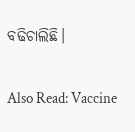ବଢିଚାଲିଛି।

Also Read: Vaccine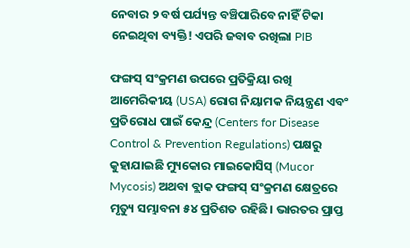ନେବାର ୨ ବର୍ଷ ପର୍ଯ୍ୟନ୍ତ ବଞ୍ଚିପାରିବେ ନାହିଁ ଟିକା ନେଇଥିବା ବ୍ୟକ୍ତି! ଏପରି ଜବାବ ରଖିଲା PIB

ଫଙ୍ଗସ୍ ସଂକ୍ରମଣ ଉପରେ ପ୍ରତିକ୍ରିୟା ରଖି ଆମେରିକୀୟ (USA) ରୋଗ ନିୟାମକ ନିୟନ୍ତ୍ରଣ ଏବଂ ପ୍ରତିରୋଧ ପାଇଁ କେନ୍ଦ୍ର (Centers for Disease Control & Prevention Regulations) ପକ୍ଷରୁ କୁହାଯାଇଛି ମ୍ୟୁକୋର ମାଇକୋସିସ୍ (Mucor Mycosis) ଅଥବା ବ୍ଲାକ ଫଙ୍ଗସ୍ ସଂକ୍ରମଣ କ୍ଷେତ୍ରରେ ମୃତ୍ୟୁ ସମ୍ଭାବନା ୫୪ ପ୍ରତିଶତ ରହିଛି। ଭାରତର ପ୍ରାପ୍ତ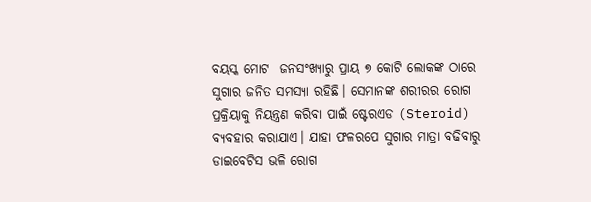ବୟସ୍କ ମୋଟ  ଜନସଂଖ୍ୟାରୁ ପ୍ରାୟ ୭ କୋଟି ଲୋକଙ୍କ ଠାରେ ସୁଗାର ଜନିତ ସମସ୍ୟା ରହିଛି। ସେମାନଙ୍କ ଶରୀରର ରୋଗ ପ୍ରକ୍ରିୟାକୁ ନିୟନ୍ତ୍ରଣ କରିବା ପାଇଁ ଷ୍ଟେରଏଡ (Steroid) ବ୍ୟବହାର କରାଯାଏ। ଯାହା ଫଳରପେ ସୁଗାର ମାତ୍ରା ବଢିବାରୁ ଡାଇବେଟିସ ଭଳି ରୋଗ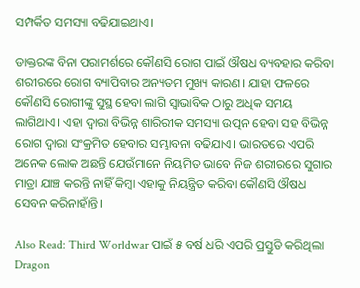ସମ୍ପର୍କିତ ସମସ୍ୟା ବଢିଯାଇଥାଏ।

ଡାକ୍ତରଙ୍କ ବିନା ପରାମର୍ଶରେ କୌଣସି ରୋଗ ପାଇଁ ଔଷଧ ବ୍ୟବହାର କରିବା ଶରୀରରେ ରୋଗ ବ୍ୟାପିବାର ଅନ୍ୟତମ ମୁଖ୍ୟ କାରଣ। ଯାହା ଫଳରେ କୌଣସି ରୋଗୀଙ୍କୁ ସୁସ୍ଥ ହେବା ଲାଗି ସ୍ୱାଭାବିକ ଠାରୁ ଅଧିକ ସମୟ ଲାଗିଥାଏ। ଏହା ଦ୍ୱାରା ବିଭିନ୍ନ ଶାରିରୀକ ସମସ୍ୟା ଉତ୍ପନ ହେବା ସହ ବିଭିନ୍ନ ରୋଗ ଦ୍ୱାରା ସଂକ୍ରମିତ ହେବାର ସମ୍ଭାବନା ବଢିଯାଏ। ଭାରତରେ ଏପରି ଅନେକ ଲୋକ ଅଛନ୍ତି ଯେଉଁମାନେ ନିୟମିତ ଭାବେ ନିଜ ଶରୀରରେ ସୁଗାର ମାତ୍ରା ଯାଞ୍ଚ କରନ୍ତି ନାହିଁ କିମ୍ବା ଏହାକୁ ନିୟନ୍ତ୍ରିତ କରିବା କୌଣସି ଔଷଧ ସେବନ କରିନାହାଁନ୍ତି।

Also Read: Third Worldwar ପାଇଁ ୫ ବର୍ଷ ଧରି ଏପରି ପ୍ରସ୍ତୁତି କରିଥିଲା Dragon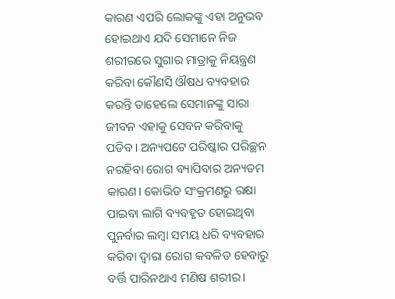କାରଣ ଏପରି ଲୋକଙ୍କୁ ଏହା ଅନୁଭବ ହୋଇଥାଏ ଯଦି ସେମାନେ ନିଜ ଶରୀରରେ ସୁଗାର ମାତ୍ରାକୁ ନିୟନ୍ତ୍ରଣ କରିବା କୌଣସି ଔଷଧ ବ୍ୟବହାର କରନ୍ତି ତାହେଲେ ସେମାନଙ୍କୁ ସାରା ଜୀବନ ଏହାକୁ ସେବନ କରିବାକୁ ପଡିବ। ଅନ୍ୟପଟେ ପରିଷ୍କାର ପରିଚ୍ଛନ ନରହିବା ରୋଗ ବ୍ୟାପିବାର ଅନ୍ୟତମ କାରଣ। କୋଭିଡ ସଂକ୍ରମଣରୁ ରକ୍ଷା ପାଇବା ଲାଗି ବ୍ୟବହୃତ ହୋଇଥିବା ପୁନର୍ବାର ଲମ୍ବା ସମୟ ଧରି ବ୍ୟବହାର କରିବା ଦ୍ୱାରା ରୋଗ କବଳିତ ହେବାରୁ ବର୍ତ୍ତି ପାରିନଥାଏ ମଣିଷ ଶରୀର।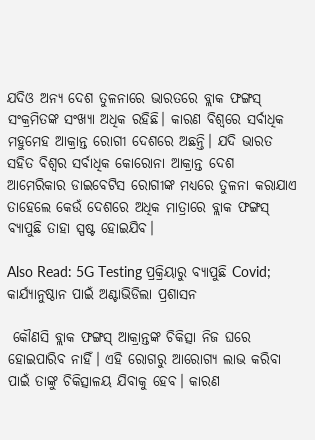ଯଦିଓ ଅନ୍ୟ ଦେଶ ତୁଳନାରେ ଭାରତରେ ବ୍ଲାକ ଫଙ୍ଗସ୍ ସଂକ୍ରମିତଙ୍କ ସଂଖ୍ୟା ଅଧିକ ରହିଛି। କାରଣ ବିଶ୍ୱରେ ସର୍ବାଧିକ ମହୁମେହ ଆକ୍ରାନ୍ତ ରୋଗୀ ଦେଶରେ ଅଛନ୍ତି। ଯଦି ଭାରତ ସହିତ ବିଶ୍ୱର ସର୍ବାଧିକ କୋରୋନା ଆକ୍ରାନ୍ତ ଦେଶ ଆମେରିକାର ଡାଇବେଟିସ ରୋଗୀଙ୍କ ମଧ୍ୟରେ ତୁଳନା କରାଯାଏ ତାହେଲେ କେଉଁ ଦେଶରେ ଅଧିକ ମାତ୍ରାରେ ବ୍ଲାକ ଫଙ୍ଗସ୍ ବ୍ୟାପୁଛି ତାହା ସ୍ପଷ୍ଟ ହୋଇଯିବ।

Also Read: 5G Testing ପ୍ରକ୍ରିୟାରୁ ବ୍ୟାପୁଛି Covid; କାର୍ଯ୍ୟାନୁଷ୍ଠାନ ପାଇଁ ଅଣ୍ଟାଭିଡିଲା ପ୍ରଶାସନ

 କୌଣସି ବ୍ଲାକ ଫଙ୍ଗସ୍ ଆକ୍ରାନ୍ତଙ୍କ ଚିକିତ୍ସା ନିଜ ଘରେ ହୋଇପାରିବ ନାହିଁ। ଏହି ରୋଗରୁ ଆରୋଗ୍ୟ ଲାଭ କରିବା ପାଇଁ ତାଙ୍କୁ ଚିକିତ୍ସାଳୟ ଯିବାକୁ ହେବ। କାରଣ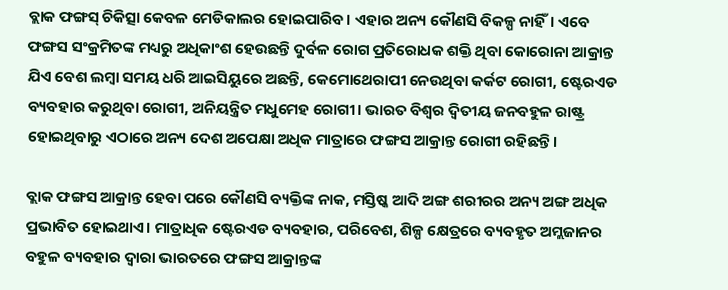ବ୍ଲାକ ଫଙ୍ଗସ୍ ଚିକିତ୍ସା କେବଳ ମେଡିକାଲର ହୋଇପାରିବ। ଏହାର ଅନ୍ୟ କୌଣସି ବିକଳ୍ପ ନାହିଁ। ଏବେ ଫଙ୍ଗସ ସଂକ୍ରମିତଙ୍କ ମଧ୍ୟରୁ ଅଧିକାଂଶ ହେଉଛନ୍ତି ଦୁର୍ବଳ ରୋଗ ପ୍ରତିରୋଧକ ଶକ୍ତି ଥିବା କୋରୋନା ଆକ୍ରାନ୍ତ ଯିଏ ବେଶ ଲମ୍ବା ସମୟ ଧରି ଆଇସିୟୁରେ ଅଛନ୍ତି, କେମୋଥେରାପୀ ନେଉଥିବା କର୍କଟ ରୋଗୀ, ଷ୍ଟେରଏଡ ବ୍ୟବହାର କରୁଥିବା ରୋଗୀ, ଅନିୟନ୍ତ୍ରିତ ମଧୁମେହ ରୋଗୀ। ଭାରତ ବିଶ୍ୱର ଦ୍ୱିତୀୟ ଜନବହୁଳ ରାଷ୍ଟ୍ର ହୋଇଥିବାରୁ ଏଠାରେ ଅନ୍ୟ ଦେଶ ଅପେକ୍ଷା ଅଧିକ ମାତ୍ରାରେ ଫଙ୍ଗସ ଆକ୍ରାନ୍ତ ରୋଗୀ ରହିଛନ୍ତି।

ବ୍ଲାକ ଫଙ୍ଗସ ଆକ୍ରାନ୍ତ ହେବା ପରେ କୌଣସି ବ୍ୟକ୍ତିଙ୍କ ନାକ, ମସ୍ତିଷ୍କ ଆଦି ଅଙ୍ଗ ଶରୀରର ଅନ୍ୟ ଅଙ୍ଗ ଅଧିକ ପ୍ରଭାବିତ ହୋଇଥାଏ। ମାତ୍ରାଧିକ ଷ୍ଟେରଏଡ ବ୍ୟବହାର, ପରିବେଶ, ଶିଳ୍ପ କ୍ଷେତ୍ରରେ ବ୍ୟବହୃତ ଅମ୍ଲଜାନର ବହୁଳ ବ୍ୟବହାର ଦ୍ୱାରା ଭାରତରେ ଫଙ୍ଗସ ଆକ୍ରାନ୍ତଙ୍କ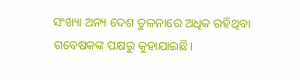ସଂଖ୍ୟା ଅନ୍ୟ ଦେଶ ତୁଳନାରେ ଅଧିକ ରହିଥିବା ଗବେଷକଙ୍କ ପକ୍ଷରୁ କୁହାଯାଇଛି।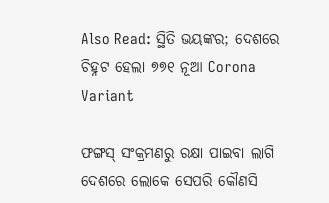Also Read: ସ୍ଥିତି ଭୟଙ୍କର; ଦେଶରେ ଚିହ୍ନଟ ହେଲା ୭୭୧ ନୂଆ Corona Variant

ଫଙ୍ଗସ୍ ସଂକ୍ରମଣରୁ ରକ୍ଷା ପାଇବା ଲାଗି ଦେଶରେ ଲୋକେ ସେପରି କୌଣସି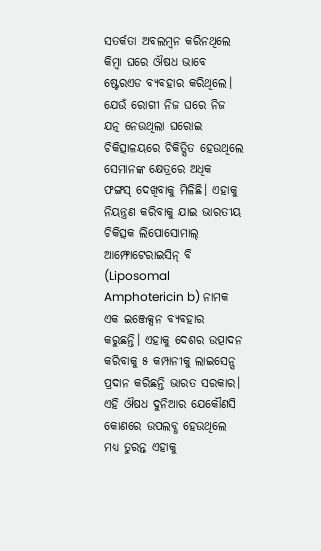ସତର୍କତା ଅବଲମ୍ବନ କରିନଥିଲେ କିମ୍ବା ଘରେ ଔଷଧ ଭାବେ ଷ୍ଟେରଏଡ ବ୍ୟବହାର କରିଥିଲେ। ଯେଉଁ ରୋଗୀ ନିଜ ଘରେ ନିଜ ଯତ୍ନ ନେଉଥିଲା ଘରୋଇ ଚିକିତ୍ସାଳୟରେ ଚିକିତ୍ସିତ ହେଉଥିଲେ ସେମାନଙ୍କ କ୍ଷେତ୍ରରେ ଅଧିକ ଫଙ୍ଗସ୍ ଦେଖିବାକୁ ମିଳିଛି। ଏହାକୁ ନିୟନ୍ତ୍ରଣ କରିବାକୁ ଯାଇ ଭାରତୀୟ ଚିକିତ୍ସକ ଲିପୋସୋମାଲ୍ ଆମ୍ଫୋଟେରାଇସିନ୍ ବି (Liposomal Amphotericin b) ନାମକ ଏକ ଇଞ୍ଜେକ୍ସନ ବ୍ୟବହାର କରୁଛନ୍ତି। ଏହାକୁ ଦେଶର ଉତ୍ପାଦନ କରିବାକୁ ୫ କମ୍ପାନୀକୁ ଲାଇସେନ୍ସ ପ୍ରଦାନ କରିଛନ୍ତି ଭାରତ ସରକାର। ଏହି ଔଷଧ ଦୁନିଆର ଯେକୌଣସି କୋଣରେ ଉପଲବ୍ଧ ହେଉଥିଲେ ମଧ୍ୟ ତୁରନ୍ତ ଏହାକୁ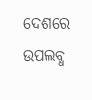ଦେଶରେ ଉପଲବ୍ଧ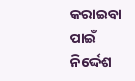କରାଇବା ପାଇଁ ନିର୍ଦ୍ଦେଶ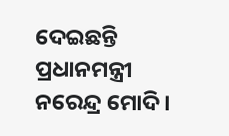ଦେଇଛନ୍ତି ପ୍ରଧାନମନ୍ତ୍ରୀ ନରେନ୍ଦ୍ର ମୋଦି।